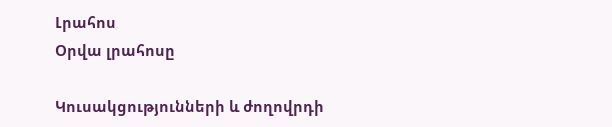Լրահոս
Օրվա լրահոսը

Կուսակցությունների և ժողովրդի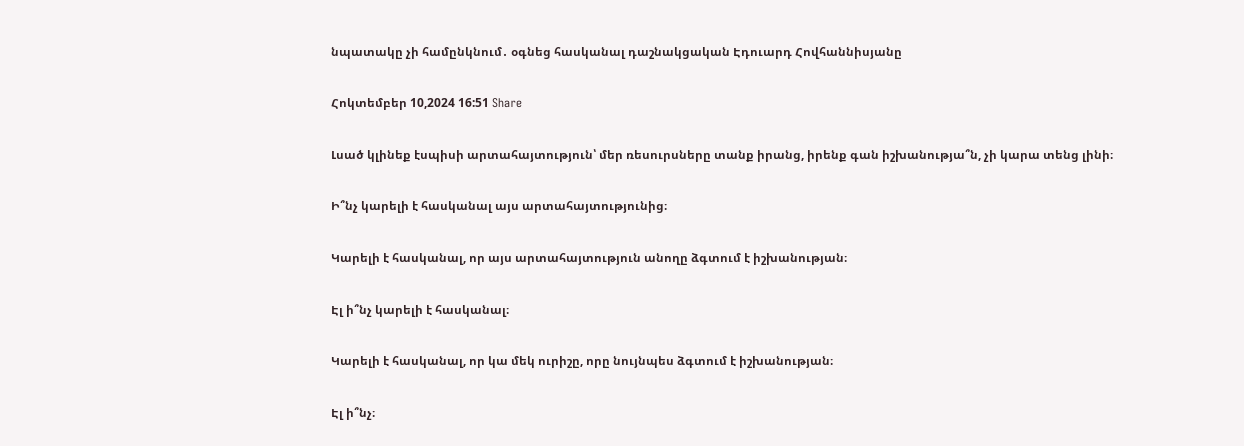նպատակը չի համընկնում․ օգնեց հասկանալ դաշնակցական Էդուարդ Հովհաննիսյանը

Հոկտեմբեր 10,2024 16:51 Share

Լսած կլինեք էսպիսի արտահայտություն՝ մեր ռեսուրսները տանք իրանց, իրենք գան իշխանությա՞ն, չի կարա տենց լինի։

Ի՞նչ կարելի է հասկանալ այս արտահայտությունից։

Կարելի է հասկանալ, որ այս արտահայտություն անողը ձգտում է իշխանության։

Էլ ի՞նչ կարելի է հասկանալ։

Կարելի է հասկանալ, որ կա մեկ ուրիշը, որը նույնպես ձգտում է իշխանության։

Էլ ի՞նչ։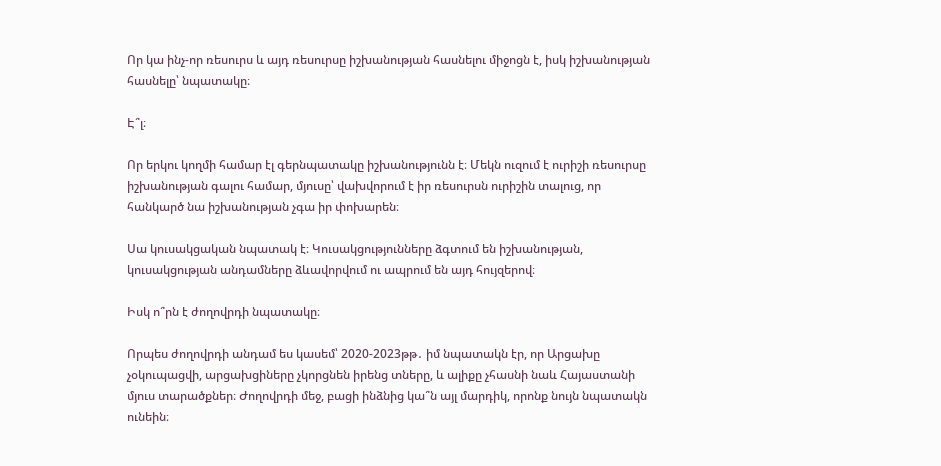Որ կա ինչ-որ ռեսուրս և այդ ռեսուրսը իշխանության հասնելու միջոցն է, իսկ իշխանության հասնելը՝ նպատակը։

Է՞լ։

Որ երկու կողմի համար էլ գերնպատակը իշխանությունն է։ Մեկն ուզում է ուրիշի ռեսուրսը իշխանության գալու համար, մյուսը՝ վախվորում է իր ռեսուրսն ուրիշին տալուց, որ հանկարծ նա իշխանության չգա իր փոխարեն։

Սա կուսակցական նպատակ է։ Կուսակցությունները ձգտում են իշխանության, կուսակցության անդամները ձևավորվում ու ապրում են այդ հույզերով։

Իսկ ո՞րն է ժողովրդի նպատակը։

Որպես ժողովրդի անդամ ես կասեմ՝ 2020-2023թթ․ իմ նպատակն էր, որ Արցախը չօկուպացվի, արցախցիները չկորցնեն իրենց տները, և ալիքը չհասնի նաև Հայաստանի մյուս տարածքներ։ Ժողովրդի մեջ, բացի ինձնից կա՞ն այլ մարդիկ, որոնք նույն նպատակն ունեին։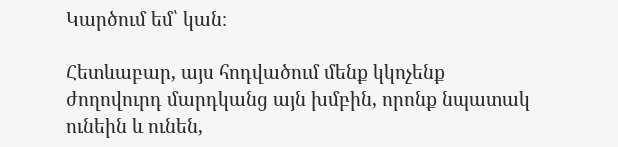Կարծում եմ՝ կան։

Հետևաբար, այս հոդվածում մենք կկոչենք ժողովուրդ մարդկանց այն խմբին, որոնք նպատակ ունեին և ունեն,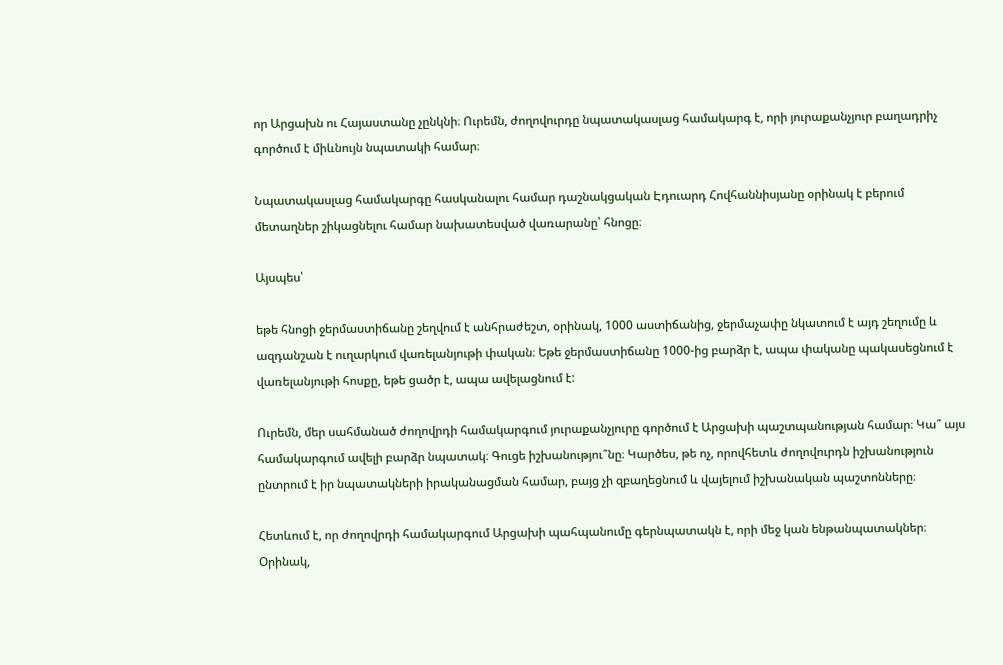որ Արցախն ու Հայաստանը չընկնի։ Ուրեմն, ժողովուրդը նպատակասլաց համակարգ է, որի յուրաքանչյուր բաղադրիչ գործում է միևնույն նպատակի համար։

Նպատակասլաց համակարգը հասկանալու համար դաշնակցական Էդուարդ Հովհաննիսյանը օրինակ է բերում մետաղներ շիկացնելու համար նախատեսված վառարանը՝ հնոցը։

Այսպես՝

եթե հնոցի ջերմաստիճանը շեղվում է անհրաժեշտ, օրինակ, 1000 աստիճանից, ջերմաչափը նկատում է այդ շեղումը և ազդանշան է ուղարկում վառելանյութի փական։ Եթե ջերմաստիճանը 1000-ից բարձր է, ապա փականը պակասեցնում է վառելանյութի հոսքը, եթե ցածր է, ապա ավելացնում է:

Ուրեմն, մեր սահմանած ժողովրդի համակարգում յուրաքանչյուրը գործում է Արցախի պաշտպանության համար։ Կա՞ այս համակարգում ավելի բարձր նպատակ։ Գուցե իշխանությու՞նը։ Կարծես, թե ոչ, որովհետև ժողովուրդն իշխանություն ընտրում է իր նպատակների իրականացման համար, բայց չի զբաղեցնում և վայելում իշխանական պաշտոնները։

Հետևում է, որ ժողովրդի համակարգում Արցախի պահպանումը գերնպատակն է, որի մեջ կան ենթանպատակներ։ Օրինակ,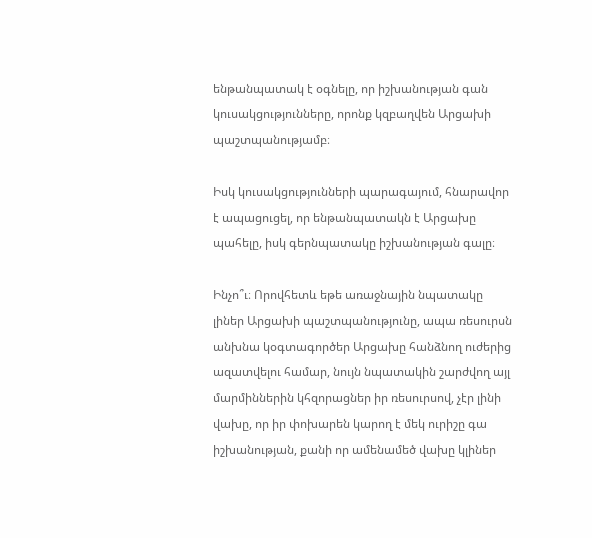ենթանպատակ է օգնելը, որ իշխանության գան կուսակցությունները, որոնք կզբաղվեն Արցախի պաշտպանությամբ։

Իսկ կուսակցությունների պարագայում, հնարավոր է ապացուցել, որ ենթանպատակն է Արցախը պահելը, իսկ գերնպատակը իշխանության գալը։

Ինչո՞ւ։ Որովհետև եթե առաջնային նպատակը լիներ Արցախի պաշտպանությունը, ապա ռեսուրսն անխնա կօգտագործեր Արցախը հանձնող ուժերից ազատվելու համար, նույն նպատակին շարժվող այլ մարմիններին կհզորացներ իր ռեսուրսով, չէր լինի վախը, որ իր փոխարեն կարող է մեկ ուրիշը գա իշխանության, քանի որ ամենամեծ վախը կլիներ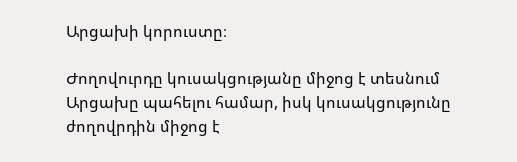Արցախի կորուստը։

Ժողովուրդը կուսակցությանը միջոց է տեսնում Արցախը պահելու համար, իսկ կուսակցությունը ժողովրդին միջոց է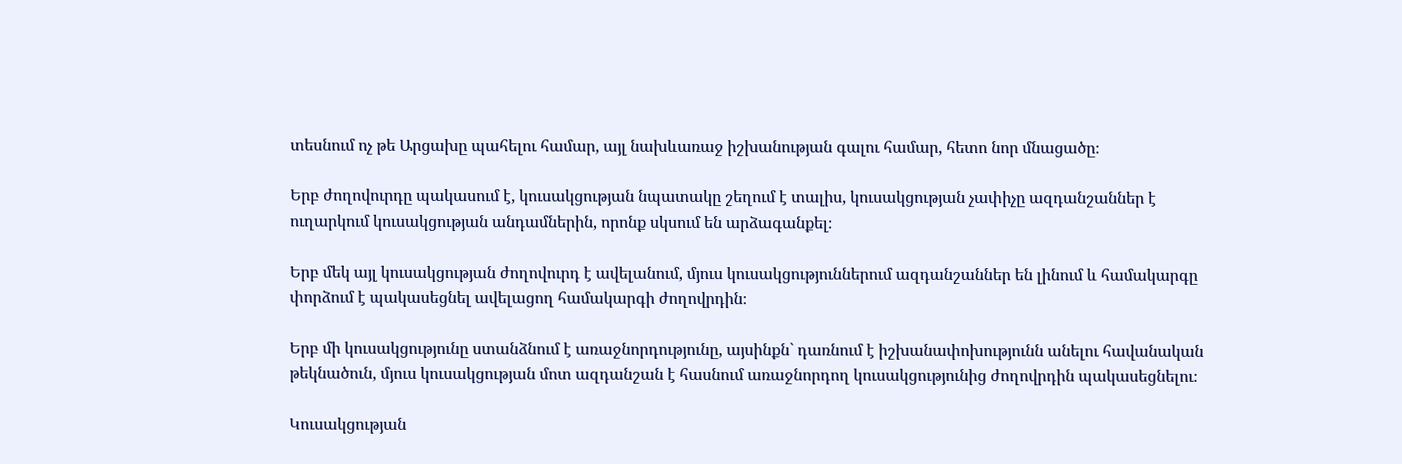տեսնում ոչ թե Արցախը պահելու համար, այլ նախևառաջ իշխանության գալու համար, հետո նոր մնացածը։

Երբ ժողովուրդը պակասում է, կուսակցության նպատակը շեղում է տալիս, կուսակցության չափիչը ազդանշաններ է ուղարկում կուսակցության անդամներին, որոնք սկսում են արձագանքել։

Երբ մեկ այլ կուսակցության ժողովուրդ է ավելանում, մյուս կուսակցություններում ազդանշաններ են լինում և համակարգը փորձում է պակասեցնել ավելացող համակարգի ժողովրդին։

Երբ մի կուսակցությունը ստանձնում է առաջնորդությունը, այսինքն` դառնում է իշխանափոխությունն անելու հավանական թեկնածուն, մյուս կուսակցության մոտ ազդանշան է հասնում առաջնորդող կուսակցությունից ժողովրդին պակասեցնելու։

Կուսակցության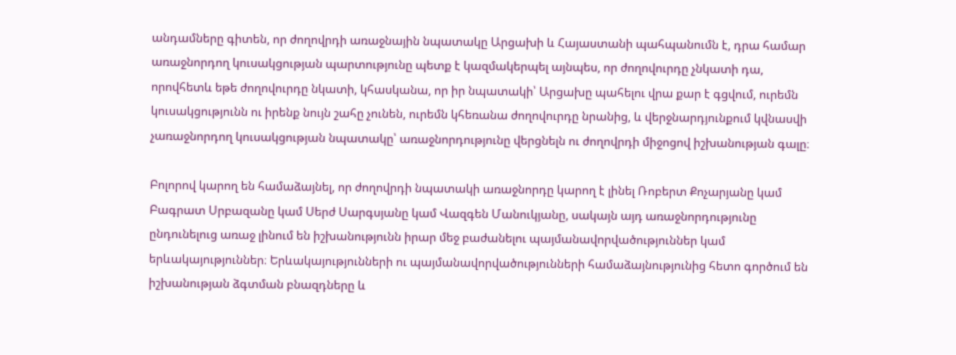անդամները գիտեն, որ ժողովրդի առաջնային նպատակը Արցախի և Հայաստանի պահպանումն է, դրա համար առաջնորդող կուսակցության պարտությունը պետք է կազմակերպել այնպես, որ ժողովուրդը չնկատի դա, որովհետև եթե ժողովուրդը նկատի, կհասկանա, որ իր նպատակի՝ Արցախը պահելու վրա քար է գցվում, ուրեմն կուսակցությունն ու իրենք նույն շահը չունեն, ուրեմն կհեռանա ժողովուրդը նրանից, և վերջնարդյունքում կվնասվի չառաջնորդող կուսակցության նպատակը՝ առաջնորդությունը վերցնելն ու ժողովրդի միջոցով իշխանության գալը։

Բոլորով կարող են համաձայնել, որ ժողովրդի նպատակի առաջնորդը կարող է լինել Ռոբերտ Քոչարյանը կամ Բագրատ Սրբազանը կամ Սերժ Սարգսյանը կամ Վազգեն Մանուկյանը, սակայն այդ առաջնորդությունը ընդունելուց առաջ լինում են իշխանությունն իրար մեջ բաժանելու պայմանավորվածություններ կամ երևակայություններ։ Երևակայությունների ու պայմանավորվածությունների համաձայնությունից հետո գործում են իշխանության ձգտման բնազդները և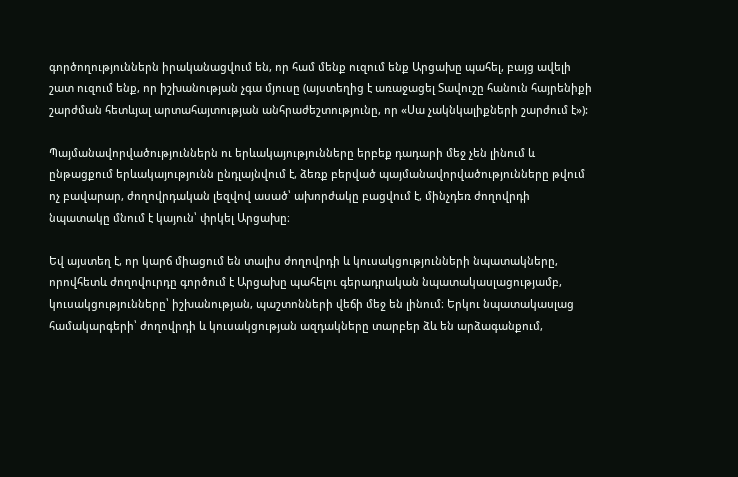գործողություններն իրականացվում են, որ համ մենք ուզում ենք Արցախը պահել, բայց ավելի շատ ուզում ենք, որ իշխանության չգա մյուսը (այստեղից է առաջացել Տավուշը հանուն հայրենիքի շարժման հետևյալ արտահայտության անհրաժեշտությունը, որ «Սա չակնկալիքների շարժում է»):

Պայմանավորվածություններն ու երևակայությունները երբեք դադարի մեջ չեն լինում և ընթացքում երևակայությունն ընդլայնվում է, ձեռք բերված պայմանավորվածությունները թվում ոչ բավարար, ժողովրդական լեզվով ասած՝ ախորժակը բացվում է, մինչդեռ ժողովրդի նպատակը մնում է կայուն՝ փրկել Արցախը։

Եվ այստեղ է, որ կարճ միացում են տալիս ժողովրդի և կուսակցությունների նպատակները, որովհետև ժողովուրդը գործում է Արցախը պահելու գերադրական նպատակասլացությամբ, կուսակցությունները՝ իշխանության, պաշտոնների վեճի մեջ են լինում։ Երկու նպատակասլաց համակարգերի՝ ժողովրդի և կուսակցության ազդակները տարբեր ձև են արձագանքում,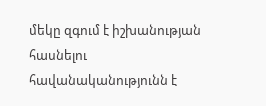մեկը զգում է իշխանության հասնելու հավանականությունն է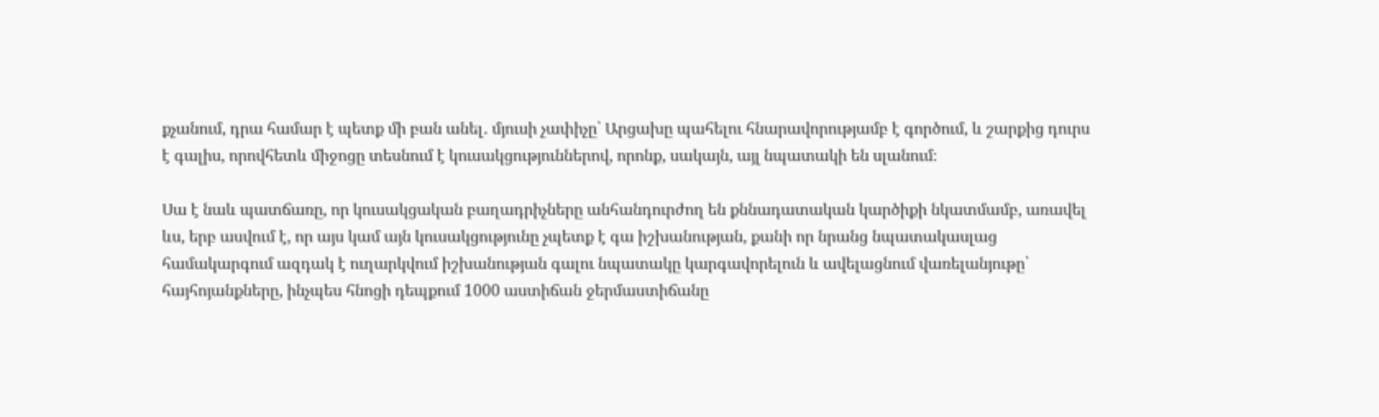քչանում, դրա համար է պետք մի բան անել․ մյուսի չափիչը՝ Արցախը պահելու հնարավորությամբ է գործում, և շարքից դուրս է գալիս, որովհետև միջոցը տեսնում է կուսակցություններով, որոնք, սակայն, այլ նպատակի են սլանում։

Սա է նաև պատճառը, որ կուսակցական բաղադրիչները անհանդուրժող են քննադատական կարծիքի նկատմամբ, առավել ևս, երբ ասվում է, որ այս կամ այն կուսակցությունը չպետք է գա իշխանության, քանի որ նրանց նպատակասլաց համակարգում ազդակ է ուղարկվում իշխանության գալու նպատակը կարգավորելուն և ավելացնում վառելանյութը՝ հայհոյանքները, ինչպես հնոցի դեպքում 1000 աստիճան ջերմաստիճանը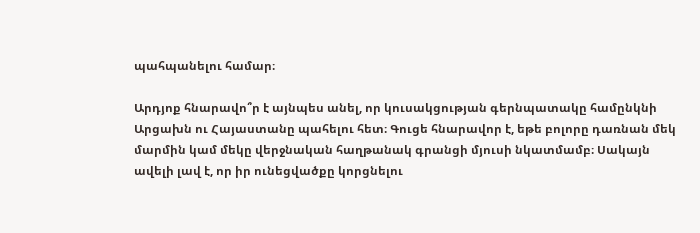պահպանելու համար։

Արդյոք հնարավո՞ր է այնպես անել, որ կուսակցության գերնպատակը համընկնի Արցախն ու Հայաստանը պահելու հետ։ Գուցե հնարավոր է, եթե բոլորը դառնան մեկ մարմին կամ մեկը վերջնական հաղթանակ գրանցի մյուսի նկատմամբ։ Սակայն ավելի լավ է, որ իր ունեցվածքը կորցնելու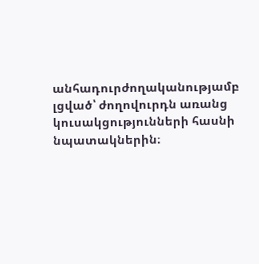անհադուրժողականությամբ լցված՝ ժողովուրդն առանց կուսակցությունների հասնի նպատակներին։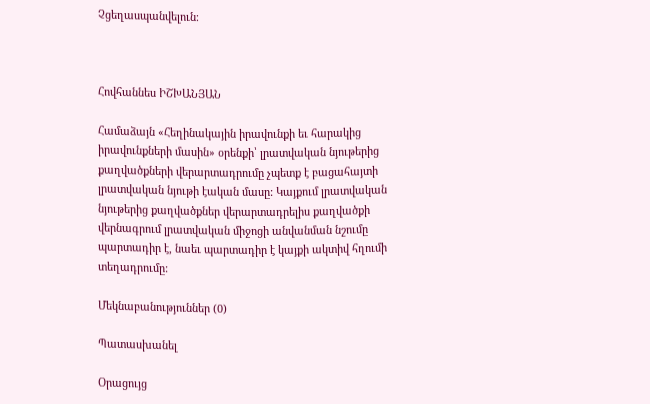Չցեղասպանվելուն։



Հովհաննես ԻՇԽԱՆՅԱՆ

Համաձայն «Հեղինակային իրավունքի եւ հարակից իրավունքների մասին» օրենքի՝ լրատվական նյութերից քաղվածքների վերարտադրումը չպետք է բացահայտի լրատվական նյութի էական մասը: Կայքում լրատվական նյութերից քաղվածքներ վերարտադրելիս քաղվածքի վերնագրում լրատվական միջոցի անվանման նշումը պարտադիր է, նաեւ պարտադիր է կայքի ակտիվ հղումի տեղադրումը:

Մեկնաբանություններ (0)

Պատասխանել

Օրացույց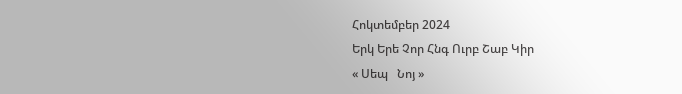Հոկտեմբեր 2024
Երկ Երե Չոր Հնգ Ուրբ Շաբ Կիր
« Սեպ   Նոյ »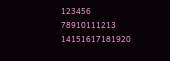123456
78910111213
14151617181920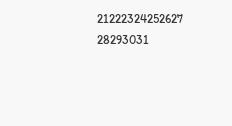21222324252627
28293031